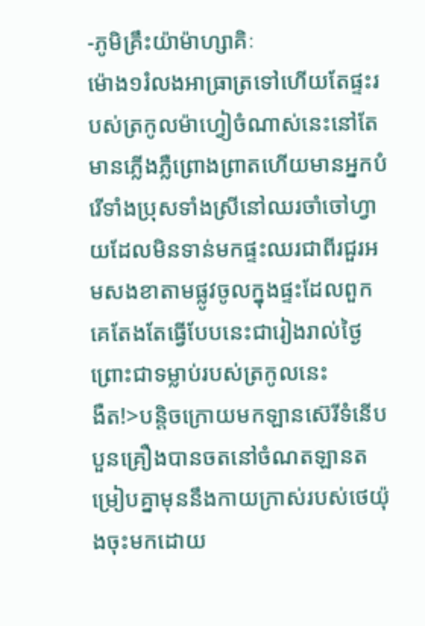-ភូមិគ្រឹះយ៉ាម៉ាហ្សាគិៈ
ម៉ោង១រំលងអាធ្រាត្រទៅហើយតែផ្ទះរបស់ត្រកូលម៉ាហ្វៀចំណាស់នេះនៅតែមានភ្លើងភ្លឺព្រោងព្រាតហើយមានអ្នកបំរើទាំងប្រុសទាំងស្រីនៅឈរចាំចៅហ្វាយដែលមិនទាន់មកផ្ទះឈរជាពីរជួរអមសងខាតាមផ្លូវចូលក្នុងផ្ទះដែលពួកគេតែងតែធ្វើបែបនេះជារៀងរាល់ថ្ងៃព្រោះជាទម្លាប់របស់ត្រកូលនេះ
ងឺត!>បន្តិចក្រោយមកឡានស៊េរីទំនើបបួនគ្រឿងបានចតនៅចំណតឡានតម្រៀបគ្នាមុននឹងកាយក្រាស់របស់ថេយ៉ុងចុះមកដោយ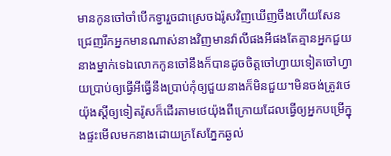មានកូនចៅចាំបើកទ្វារួចជាស្រេចឯរ៉ូសវិញឃើញចឹងហើយសែនជ្រេញរឹកអ្នកមានណាស់នាងវិញមានវ៉ាលីផងអីផងតែគ្មានអ្នកជួយនាងម្នាក់ទេឯលោកកូនចៅនឹងក៏បានដូចចិត្តចៅហ្វាយទៀតចៅហ្វាយប្រាប់ឲ្យធ្វើអីធ្វើនឹងប្រាប់កុំឲ្យជួយនាងក៏មិនជួយ។មិនចង់ត្រូវថេយ៉ុងស្ដីឲ្យទៀតរ៉ូសក៏ដើរតាមថេយ៉ុងពីក្រោយដែលធ្វើឲ្យអ្នកបម្រើក្នុងផ្ទះមើលមកនាងដោយក្រសែភ្នែកឆ្ងល់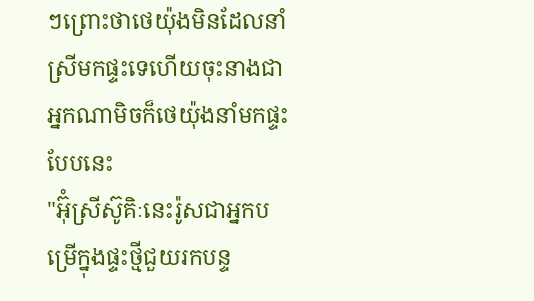ៗព្រោះថាថេយ៉ុងមិនដែលនាំស្រីមកផ្ទះទេហើយចុះនាងជាអ្នកណាមិចក៏ថេយ៉ុងនាំមកផ្ទះបែបនេះ
"អ៊ុំស្រីស៊ូគិៈនេះរ៉ូសជាអ្នកបម្រើក្នុងផ្ទះថ្មីជួយរកបន្ទ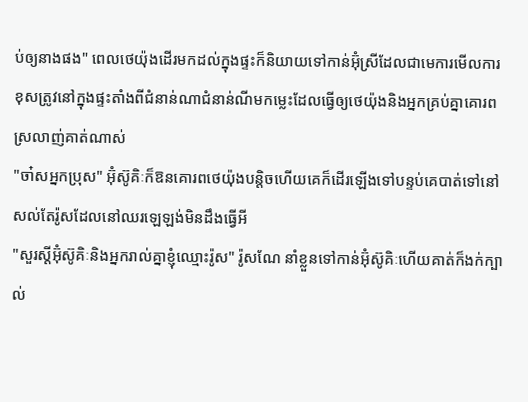ប់ឲ្យនាងផង" ពេលថេយ៉ុងដើរមកដល់ក្នុងផ្ទះក៏និយាយទៅកាន់អ៊ុំស្រីដែលជាមេការមើលការខុសត្រូវនៅក្នុងផ្ទះតាំងពីជំនាន់ណាជំនាន់ណីមកម្លេះដែលធ្វើឲ្យថេយ៉ុងនិងអ្នកគ្រប់គ្នាគោរពស្រលាញ់គាត់ណាស់
"ចា៎សអ្នកប្រុស" អ៊ុំស៊ូគិៈក៏ឱនគោរពថេយ៉ុងបន្តិចហើយគេក៏ដើរឡើងទៅបន្ទប់គេបាត់ទៅនៅសល់តែរ៉ូសដែលនៅឈរឡេឡង់មិនដឹងធ្វើអី
"សួរស្ដីអ៊ុំស៊ូគិៈនិងអ្នករាល់គ្នាខ្ញុំឈ្មោះរ៉ូស" រ៉ូសណែ នាំខ្លួនទៅកាន់អ៊ុំស៊ូគិៈហើយគាត់ក៏ងក់ក្បាល់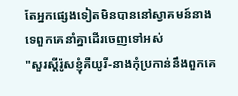តែអ្នកផ្សេងទៀតមិនបាននៅស្វាគមន៍នាងទេពួកគេនាំគ្នាដើរចេញទៅអស់
"សួរស្ដីរ៉ូសខ្ញុំគឺយូរី-នាងកុំប្រកាន់នឹងពួកគេ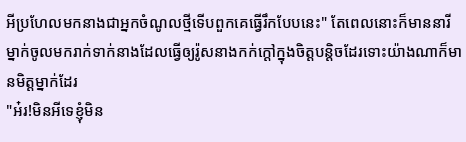អីប្រហែលមកនាងជាអ្នកចំណូលថ្មីទើបពួកគេធ្វើរឹកបែបនេះ" តែពេលនោះក៏មាននារីម្នាក់ចូលមករាក់ទាក់នាងដែលធ្វើឲ្យរ៉ូសនាងកក់ក្ដៅក្នុងចិត្តបន្តិចដែរទោះយ៉ាងណាក៏មានមិត្តម្នាក់ដែរ
"អ៎រ!មិនអីទេខ្ញុំមិន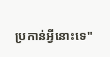ប្រកាន់អ្វីនោះទេ"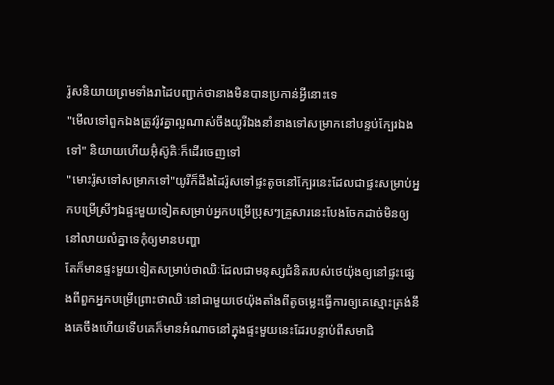រ៉ូសនិយាយព្រមទាំងរាដៃបញ្ជាក់ថានាងមិនបានប្រកាន់អ្វីនោះទេ
"មើលទៅពួកឯងត្រូវរ៉ូវគ្នាល្អណាស់ចឹងយូរីឯងនាំនាងទៅសម្រាកនៅបន្ទប់ក្បែរឯងទៅ" និយាយហើយអ៊ុំស៊ូគិៈក៏ដើរចេញទៅ
"មោះរ៉ូសទៅសម្រាកទៅ"យូរីក៏ដឹងដៃរ៉ូសទៅផ្ទះតូចនៅក្បែរនេះដែលជាផ្ទះសម្រាប់អ្នកបម្រើស្រីៗឯផ្ទះមួយទៀតសម្រាប់អ្នកបម្រើប្រុសៗគ្រួសារនេះបែងចែកដាច់មិនឲ្យនៅលាយលំគ្នាទេកុំឲ្យមានបញ្ហា
តែក៏មានផ្ទះមួយទៀតសម្រាប់ថាឈិៈដែលជាមនុស្សជំនិតរបស់ថេយ៉ុងឲ្យនៅផ្ទះផ្សេងពីពួកអ្នកបម្រើព្រោះថាឈិៈនៅជាមួយថេយ៉ុងតាំងពីតូចម្លេះធ្វើការឲ្យគេស្មោះត្រង់នឹងគេចឹងហើយទើបគេក៏មានអំណាចនៅក្នុងផ្ទះមួយនេះដែរបន្ទាប់ពីសមាជិ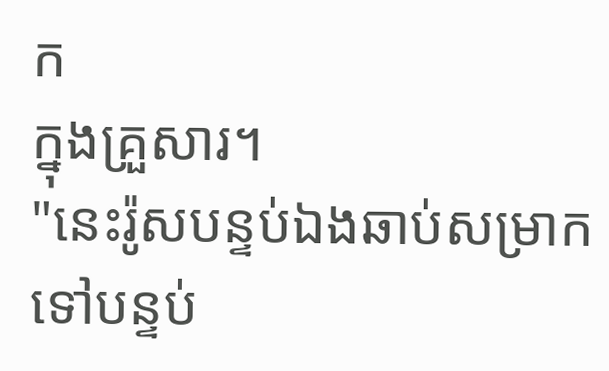ក
ក្នុងគ្រួសារ។
"នេះរ៉ូសបន្ទប់ឯងឆាប់សម្រាកទៅបន្ទប់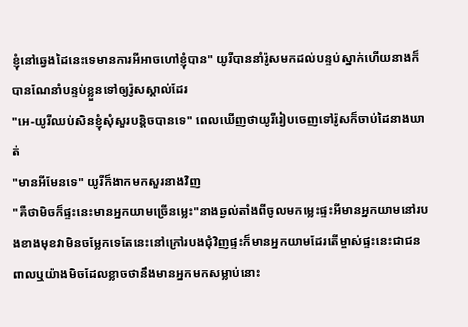ខ្ញុំនៅឆ្វេងដៃនេះទេមានការអីអាចហៅខ្ញុំបាន" យូរីបាននាំរ៉ូសមកដល់បន្ទប់ស្នាក់ហើយនាងក៏បានណែនាំបន្ទប់ខ្លួនទៅឲ្យរ៉ូសស្គាល់ដែរ
"អេ-យូរីឈប់សិនខ្ញុំសុំសួរបន្តិចបានទេ" ពេលឃើញថាយូរីរៀបចេញទៅរ៉ូសក៏ចាប់ដៃនាងឃាត់
"មានអីមែនទេ" យូរីក៏ងាកមកសួរនាងវិញ
"គឺថាមិចក៏ផ្ទះនេះមានអ្នកយាមច្រើនម្លេះ"នាងឆ្ងល់តាំងពីចូលមកម្លេះផ្ទះអីមានអ្នកយាមនៅរបងខាងមុខវាមិនចម្លែកទេតែនេះនៅក្រៅរបងជុំវិញផ្ទះក៏មានអ្នកយាមដែរតើម្ចាស់ផ្ទះនេះជាជនពាលឬយ៉ាងមិចដែលខ្លាចថានឹងមានអ្នកមកសម្លាប់នោះ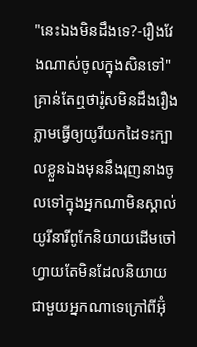"នេះឯងមិនដឹងទេ?-រឿងវែងណាស់ចូលក្នុងសិនទៅ"គ្រាន់តែឮថារ៉ូសមិនដឹងរឿងភ្លាមធ្វើឲ្យយូរីយកដៃទះក្បាលខ្លួនឯងមុននឹងរុញនាងចូលទៅក្នុងអ្នកណាមិនស្គាល់យូរីនារីពូកែនិយាយដើមចៅហ្វាយតែមិនដែលនិយាយជាមួយអ្នកណាទេក្រៅពីអ៊ុំ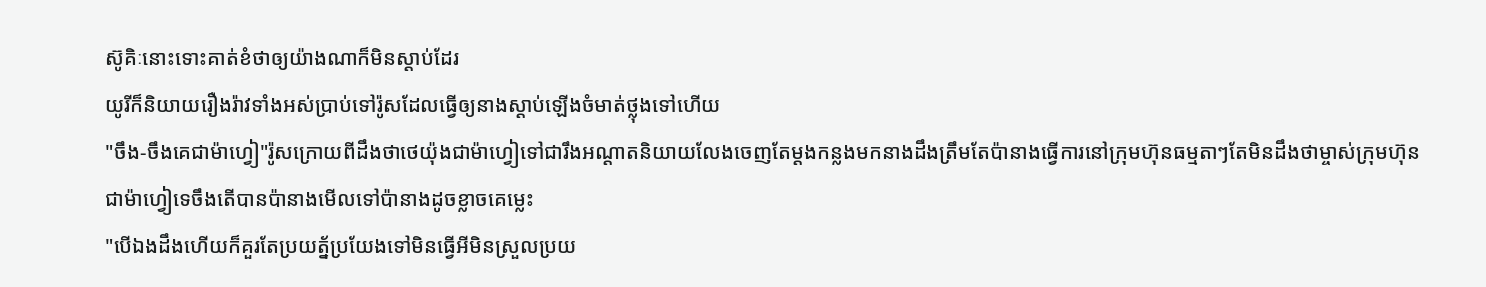ស៊ូគិៈនោះទោះគាត់ខំថាឲ្យយ៉ាងណាក៏មិនស្ដាប់ដែរ
យូរីក៏និយាយរឿងរ៉ាវទាំងអស់ប្រាប់ទៅរ៉ូសដែលធ្វើឲ្យនាងស្ដាប់ឡើងចំមាត់ថ្លុងទៅហើយ
"ចឹង-ចឹងគេជាម៉ាហ្វៀ"រ៉ូសក្រោយពីដឹងថាថេយ៉ុងជាម៉ាហ្វៀទៅជារឹងអណ្ដាតនិយាយលែងចេញតែម្ដងកន្លងមកនាងដឹងត្រឹមតែប៉ានាងធ្វើការនៅក្រុមហ៊ុនធម្មតាៗតែមិនដឹងថាម្ចាស់ក្រុមហ៊ុនជាម៉ាហ្វៀទេចឹងតើបានប៉ានាងមើលទៅប៉ានាងដូចខ្លាចគេម្លេះ
"បើឯងដឹងហើយក៏គួរតែប្រយត្ន័ប្រយែងទៅមិនធ្វើអីមិនស្រួលប្រយ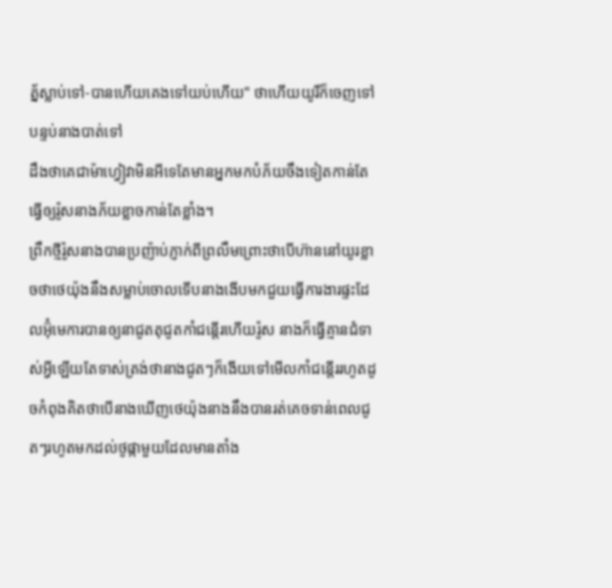ត្ន័ស្លាប់ទៅ-បានហើយគេងទៅយប់ហើយ" ថាហើយយូរីក៏ចេញទៅបន្ទប់នាងបាត់ទៅ
ដឹងថាគេជាម៉ាហ្វៀវាមិនអីទេតែមានអ្នកមកបំភ័យចឹងទៀតកាន់តែធ្វើឲ្យរ៉ូសនាងភ័យខ្លាចកាន់តែខ្លាំង។
ព្រឹកថ្មីរ៉ូសនាងបានប្រញ៉ាប់ភ្ញាក់ពីព្រលឹមព្រោះថាបើហ៊ាននៅយូរខ្លាចថាថេយ៉ុងនឹងសម្លាប់ចោលទើបនាងងើបមកជួយធ្វើការងារផ្ទះដែលអ៊ុំមេការបានឲ្យនាជូតតុជូតកាំជន្ដើរហើយរ៉ូស នាងក៏ធ្វើគ្មានជំទាស់អ្វីឡើយតែទាស់ត្រង់ថានាងជូតៗក៏ងើយទៅមើលកាំជន្ដើររហូតដូចកំពុងគិតថាបើនាងឃើញថេយ៉ុងនាងនឹងបានរត់គេចទាន់ពេលជូតៗរហូតមកដល់ថូផ្កាមួយដែលមានតាំង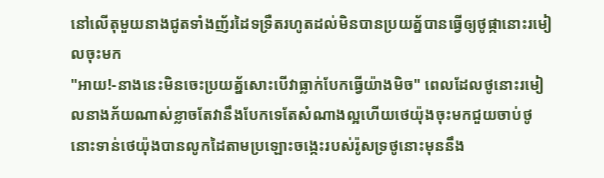នៅលើតុមួយនាងជូតទាំងញ័រដៃទទ្រឺតរហូតដល់មិនបានប្រយត្ន័បានធ្វើឲ្យថូផ្កានោះរមៀលចុះមក
"អាយ!-នាងនេះមិនចេះប្រយត្ន័សោះបើវាធ្លាក់បែកធ្វើយ៉ាងមិច" ពេលដែលថូនោះរមៀលនាងភ័យណាស់ខ្លាចតែវានឹងបែកទេតែសំណាងល្អហើយថេយ៉ុងចុះមកជួយចាប់ថូនោះទាន់ថេយ៉ុងបានលូកដៃតាមប្រឡោះចង្កេះរបស់រ៉ូសទ្រថូនោះមុននឹង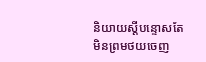និយាយស្ដីបន្ទោសតែមិនព្រមថយចេញ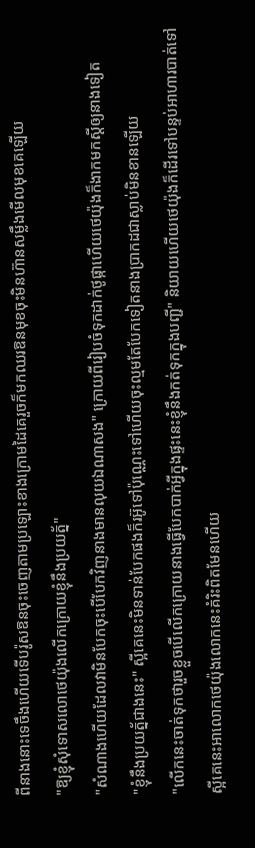ពីនាងនោះទេចឹងហើយទើបរ៉ូសឱនចុះចេញតាមប្រឡោះខាងក្រោមដៃគេរួចក៏មកឈរឱនមុខចុះមិនហ៊ានសម្លឹងមើលមុខគេឡើយ
"ឱ្យខ្ញុំសុំទោសលោថេយ៉ុងលើកក្រោយខ្ញុំនឹងប្រយត្ន័"
"សំណាងហើយដែលវាមិនបែកចុះបើបែកវិញនាងមានលុយឯណាសង" ក្រោយពីរៀបចំទុកដាក់ថូផ្កាហើយថេយ៉ុងក៏ងាកមកស្ដីឲ្យនាងទៀត
"ខ្ញុំនឹងប្រយត្ន័ជាងនេះ" ស្អីគេនេះមិនទាន់បែកផងក៏រអ៊ូទៅប៉ុណ្ណេះទៅហើយចុះល្មមតែបែកទៀតនាងប្រាកដជាស្លាប់មិនខានឡើយ
"លើកនេះចាត់ទុកថារួចខ្លួចបើលើកក្រោយនាងធ្វើបែកបាក់អ្វីក្នុងផ្ទះនេះខ្ញុំនឹងកត់ទុកក្នុងបញ្ជី" និយាយហើយថេយ៉ុងក៏ដើរទៅបន្ទប់អាហារបាត់ទៅ
ស្អីគេនេះអាលោកថេយ៉ុងលោកនេះគំរិះពិតមែនហើយ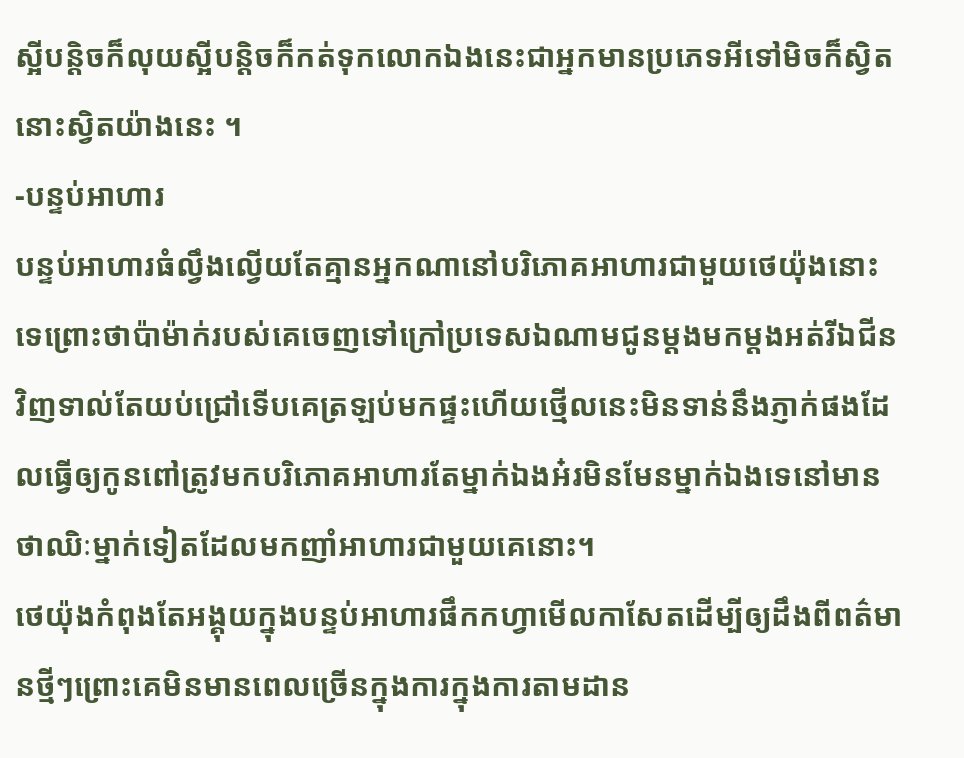ស្អីបន្តិចក៏លុយស្អីបន្តិចក៏កត់ទុកលោកឯងនេះជាអ្នកមានប្រភេទអីទៅមិចក៏ស្វិតនោះស្វិតយ៉ាងនេះ ។
-បន្ទប់អាហារ
បន្ទប់អាហារធំល្វឹងល្វើយតែគ្មានអ្នកណានៅបរិភោគអាហារជាមួយថេយ៉ុងនោះទេព្រោះថាប៉ាម៉ាក់របស់គេចេញទៅក្រៅប្រទេសឯណាមជូនម្ដងមកម្ដងអត់រីឯជីនវិញទាល់តែយប់ជ្រៅទើបគេត្រឡប់មកផ្ទះហើយថ្មើលនេះមិនទាន់នឹងភ្ញាក់ផងដែលធ្វើឲ្យកូនពៅត្រូវមកបរិភោគអាហារតែម្នាក់ឯងអ៎រមិនមែនម្នាក់ឯងទេនៅមានថាឈិៈម្នាក់ទៀតដែលមកញាំអាហារជាមួយគេនោះ។
ថេយ៉ុងកំពុងតែអង្គុយក្នុងបន្ទប់អាហារផឹកកហ្វាមើលកាសែតដើម្បីឲ្យដឹងពីពត៌មានថ្មីៗព្រោះគេមិនមានពេលច្រើនក្នុងការក្នុងការតាមដាន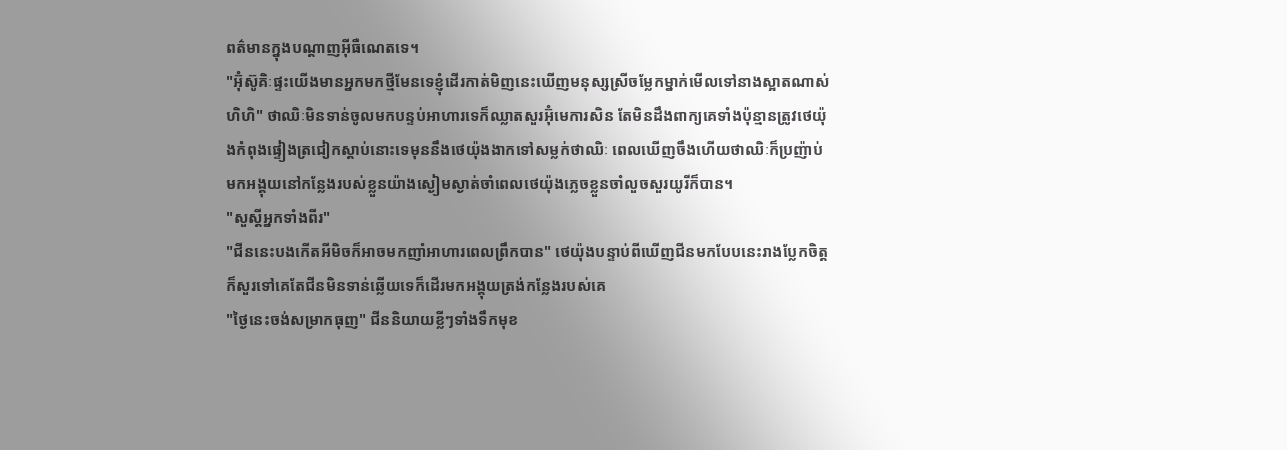ពត៌មានក្នុងបណ្ដាញអ៊ីធឺណេតទេ។
"អ៊ុំស៊ូគិៈផ្ទះយើងមានអ្នកមកថ្មីមែនទេខ្ញុំដើរកាត់មិញនេះឃើញមនុស្សស្រីចម្លែកម្នាក់មើលទៅនាងស្អាតណាស់ហិហិ" ថាឈិៈមិនទាន់ចូលមកបន្ទប់អាហារទេក៏ឈ្លាតសួរអ៊ុំមេការសិន តែមិនដឹងពាក្យគេទាំងប៉ុន្មានត្រូវថេយ៉ុងកំពុងផ្ទៀងត្រជៀកស្ដាប់នោះទេមុននឹងថេយ៉ុងងាកទៅសម្លក់ថាឈិៈ ពេលឃើញចឹងហើយថាឈិៈក៏ប្រញ៉ាប់មកអង្គុយនៅកន្លែងរបស់ខ្លួនយ៉ាងស្ងៀមស្ងាត់ចាំពេលថេយ៉ុងភ្លេចខ្លួនចាំលួចសួរយូរីក៏បាន។
"សួស្តីអ្នកទាំងពីរ"
"ជីននេះបងកើតអីមិចក៏អាចមកញាំអាហារពេលព្រឹកបាន" ថេយ៉ុងបន្ទាប់ពីឃើញជីនមកបែបនេះរាងប្លែកចិត្តក៏សួរទៅគេតែជីនមិនទាន់ឆ្លើយទេក៏ដើរមកអង្គុយត្រង់កន្លែងរបស់គេ
"ថ្ងៃនេះចង់សម្រាកធុញ" ជីននិយាយខ្លីៗទាំងទឹកមុខ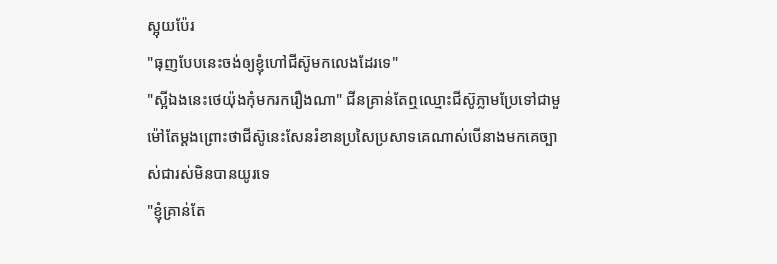ស្អុយប៉ែរ
"ធុញបែបនេះចង់ឲ្យខ្ញុំហៅជីស៊ូមកលេងដែរទេ"
"ស្អីឯងនេះថេយ៉ុងកុំមករករឿងណា" ជីនគ្រាន់តែឮឈ្មោះជីស៊ូភ្លាមប្រែទៅជាមួម៉ៅតែម្ដងព្រោះថាជីស៊ូនេះសែនរំខានប្រសៃប្រសាទគេណាស់បើនាងមកគេច្បាស់ជារស់មិនបានយូរទេ
"ខ្ញុំគ្រាន់តែ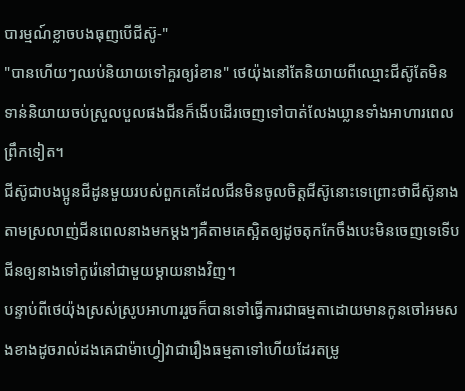បារម្មណ៍ខ្លាចបងធុញបើជីស៊ូ-"
"បានហើយៗឈប់និយាយទៅគួរឲ្យរំខាន" ថេយ៉ុងនៅតែនិយាយពីឈ្មោះជីស៊ូតែមិនទាន់និយាយចប់ស្រួលបួលផងជីនក៏ងើបដើរចេញទៅបាត់លែងឃ្លានទាំងអាហារពេលព្រឹកទៀត។
ជីស៊ូជាបងប្អូនជីដូនមួយរបស់ពួកគេដែលជីនមិនចូលចិត្តជីស៊ូនោះទេព្រោះថាជីស៊ូនាងតាមស្រលាញ់ជីនពេលនាងមកម្ដងៗគឺតាមគេស្អិតឲ្យដូចតុកកែចឹងបេះមិនចេញទេទើបជីនឲ្យនាងទៅកូរ៉េនៅជាមួយម្ដាយនាងវិញ។
បន្ទាប់ពីថេយ៉ុងស្រស់ស្រូបអាហាររួចក៏បានទៅធ្វើការជាធម្មតាដោយមានកូនចៅអមសងខាងដូចរាល់ដងគេជាម៉ាហ្វៀវាជារឿងធម្មតាទៅហើយដែរតម្រូ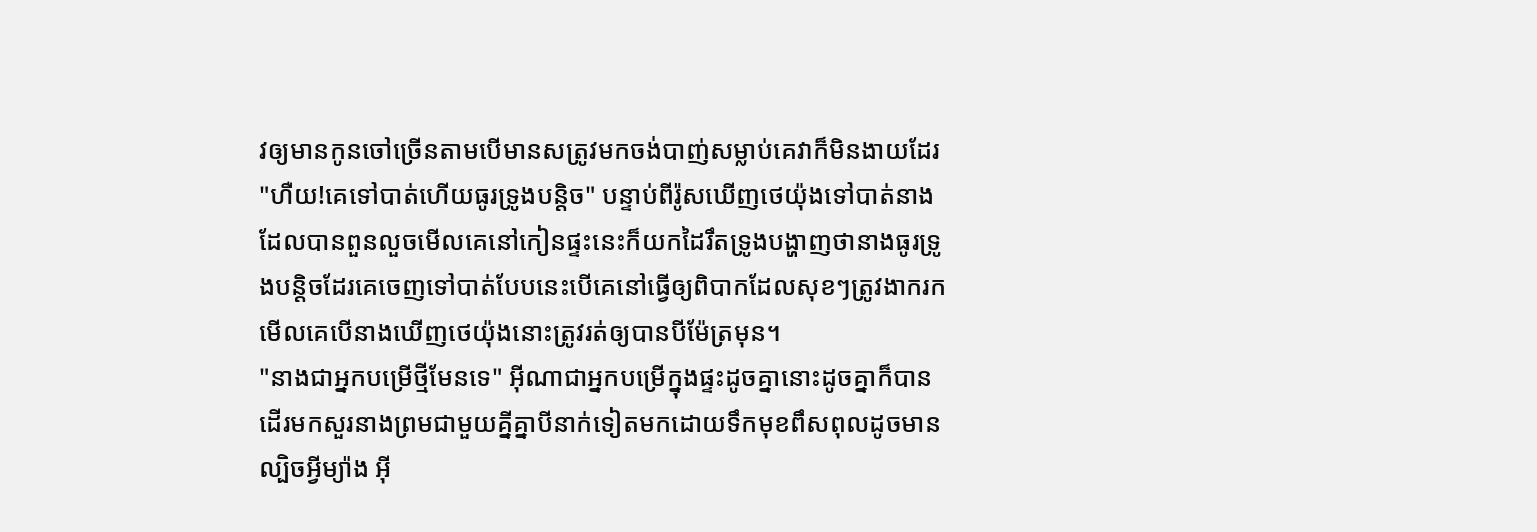វឲ្យមានកូនចៅច្រើនតាមបើមានសត្រូវមកចង់បាញ់សម្លាប់គេវាក៏មិនងាយដែរ
"ហឺយ!គេទៅបាត់ហើយធូរទ្រូងបន្តិច" បន្ទាប់ពីរ៉ូសឃើញថេយ៉ុងទៅបាត់នាងដែលបានពួនលួចមើលគេនៅកៀនផ្ទះនេះក៏យកដៃរឹតទ្រូងបង្ហាញថានាងធូរទ្រូងបន្តិចដែរគេចេញទៅបាត់បែបនេះបើគេនៅធ្វើឲ្យពិបាកដែលសុខៗត្រូវងាករកមើលគេបើនាងឃើញថេយ៉ុងនោះត្រូវរត់ឲ្យបានបីម៉ែត្រមុន។
"នាងជាអ្នកបម្រើថ្មីមែនទេ" អ៊ីណាជាអ្នកបម្រើក្នុងផ្ទះដូចគ្នានោះដូចគ្នាក៏បានដើរមកសួរនាងព្រមជាមួយគ្នីគ្នាបីនាក់ទៀតមកដោយទឹកមុខពឹសពុលដូចមានល្បិចអ្វីម្យ៉ាង អ៊ី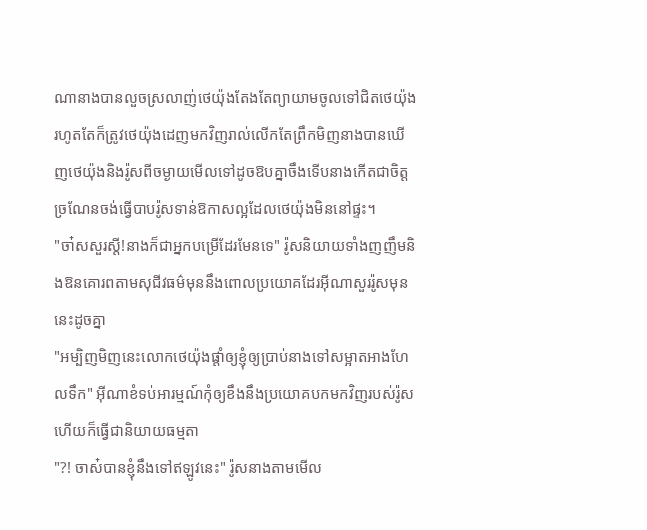ណានាងបានលួចស្រលាញ់ថេយ៉ុងតែងតែព្យាយាមចូលទៅជិតថេយ៉ុងរហូតតែក៏ត្រូវថេយ៉ុងដេញមកវិញរាល់លើកតែព្រឹកមិញនាងបានឃើញថេយ៉ុងនិងរ៉ូសពីចម្ងាយមើលទៅដូចឱបគ្នាចឹងទើបនាងកើតជាចិត្តច្រណែនចង់ធ្វើបាបរ៉ូសទាន់ឱកាសល្អដែលថេយ៉ុងមិននៅផ្ទះ។
"ចា៎សសួរស្ដី!នាងក៏ជាអ្នកបម្រើដែរមែនទេ" រ៉ូសនិយាយទាំងញញឹមនិងឱនគោរពតាមសុជីវធម៌មុននឹងពោលប្រយោគដែរអ៊ីណាសួររ៉ូសមុននេះដូចគ្នា
"អម្បិញមិញនេះលោកថេយ៉ុងផ្ដាំឲ្យខ្ញុំឲ្យប្រាប់នាងទៅសម្អាតអាងហែលទឹក" អ៊ីណាខំទប់អារម្មណ៍កុំឲ្យខឹងនឹងប្រយោគបកមកវិញរបស់រ៉ូសហើយក៏ធ្វើជានិយាយធម្មតា
"?! ចាស៎បានខ្ញុំនឹងទៅឥឡូវនេះ" រ៉ូសនាងតាមមើល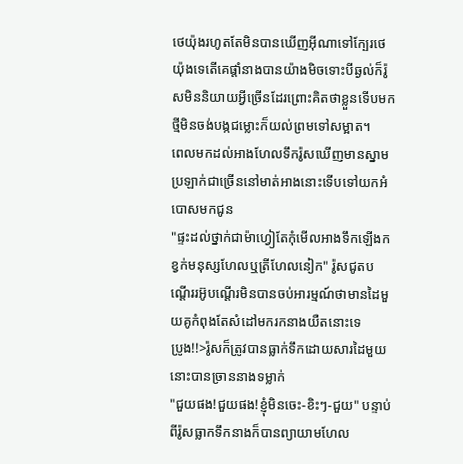ថេយ៉ុងរហូតតែមិនបានឃើញអ៊ីណាទៅក្បែរថេយ៉ុងទេតើគេផ្ដាំនាងបានយ៉ាងមិចទោះបីឆ្ងល់ក៏រ៉ូសមិននិយាយអ្វីច្រើនដែរព្រោះគិតថាខ្លួនទើបមកថ្មីមិនចង់បង្កជម្លោះក៏យល់ព្រមទៅសម្អាត។
ពេលមកដល់អាងហែលទឹករ៉ូសឃើញមានស្នាមប្រឡាក់ជាច្រើននៅមាត់អាងនោះទើបទៅយកអំបោសមកជូន
"ផ្ទះដល់ថ្នាក់ជាម៉ាហ្វៀតែកុំមើលអាងទឹកឡើងកខ្វក់មនុស្សហែលឬត្រីហែលនៀក" រ៉ូសជូតបណ្ដើររអ៊ូបណ្ដើរមិនបានចប់អារម្មណ៍ថាមានដៃមួយគូកំពុងតែសំដៅមករកនាងយឺតនោះទេ
ប្រូង!!>រ៉ូសក៏ត្រូវបានធ្លាក់ទឹកដោយសារដៃមួយនោះបានច្រាននាងទម្លាក់
"ជួយផង!ជួយផង!ខ្ញុំមិនចេះ-ខិះៗ-ជួយ" បន្ទាប់ពីរ៉ូសធ្លាកទឹកនាងក៏បានព្យាយាមហែល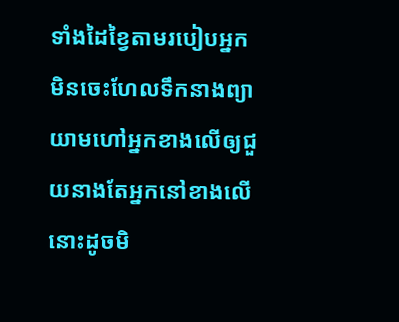ទាំងដៃខ្វៃតាមរបៀបអ្នកមិនចេះហែលទឹកនាងព្យាយាមហៅអ្នកខាងលើឲ្យជួយនាងតែអ្នកនៅខាងលើនោះដូចមិ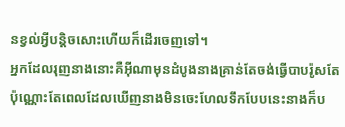នខ្វល់អ្វីបន្តិចសោះហើយក៏ដើរចេញទៅ។
អ្នកដែលរុញនាងនោះគឺអ៊ីណាមុនដំបូងនាងគ្រាន់តែចង់ធ្វើបាបរ៉ូសតែប៉ុណ្ណោះតែពេលដែលឃើញនាងមិនចេះហែលទឹកបែបនេះនាងក៏ប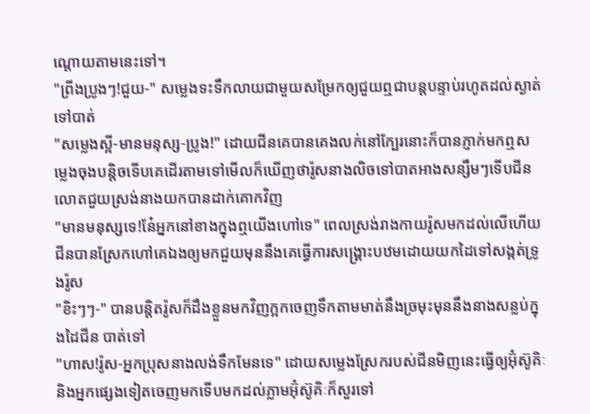ណ្ដោយតាមនេះទៅ។
"ព្រីងប្រូងៗ!ជួយ-" សម្លេងទះទឹកលាយជាមួយសម្រែកឲ្យជួយឮជាបន្តបន្ទាប់រហូតដល់ស្ងាត់ទៅបាត់
"សម្លេងស្អី-មានមនុស្ស-ប្រូង!" ដោយជីនគេបានគេងលក់នៅក្បែរនោះក៏បានភ្ញាក់មកឮសម្លេងចុងបន្តិចទើបគេដើរតាមទៅមើលក៏ឃើញថារ៉ូសនាងលិចទៅបាតអាងសន្សឹមៗទើបជីនលោតជួយស្រង់នាងយកបានដាក់គោកវិញ
"មានមនុស្សទេ!នែ៎អ្នកនៅខាងក្នុងឮយើងហៅទេ" ពេលស្រង់រាងកាយរ៉ូសមកដល់លើហើយជីនបានស្រែកហៅគេឯងឲ្យមកជួយមុននឹងគេធ្វើការសង្រ្គោះបឋមដោយយកដៃទៅសង្កត់ទ្រូងរ៉ូស
"ខិះៗៗ-" បានបន្តិតរ៉ូសក៏ដឹងខ្លួនមកវិញក្អកចេញទឹកតាមមាត់នឹងច្រមុះមុននឹងនាងសន្លប់ក្នុងដៃជីន បាត់ទៅ
"ហាស!រ៉ូស-អ្នកប្រុសនាងលង់ទឹកមែនទេ" ដោយសម្លេងស្រែករបស់ជីនមិញនេះធ្វើឲ្យអ៊ុំស៊ូគិៈនិងអ្នកផ្សេងទៀតចេញមកទើបមកដល់ភ្លាមអ៊ុំស៊ូគិៈក៏សួរទៅ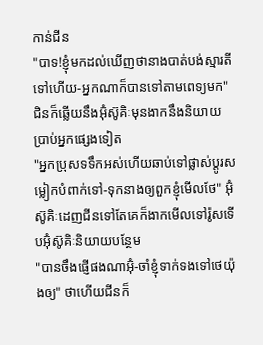កាន់ជីន
"បាទ!ខ្ញុំមកដល់ឃើញថានាងបាត់បង់ស្មារតីទៅហើយ-អ្នកណាក៏បានទៅតាមពេទ្យមក" ជិនក៏ឆ្លើយនឹងអ៊ុំស៊ូគិៈមុនងាកនឹងនិយាយប្រាប់អ្នកផ្សេងទៀត
"អ្នកប្រុសទទឹកអស់ហើយឆាប់ទៅផ្លាស់ប្ដូរសម្លៀកបំពាក់ទៅ-ទុកនាងឲ្យពួកខ្ញុំមើលថែ" អ៊ុំស៊ូគិៈដេញជីនទៅតែគេក៏ងាកមើលទៅរ៉ូសទើបអ៊ុំស៊ូគិៈនិយាយបន្ថែម
"បានចឹងផ្ញើផងណាអ៊ុំ-ចាំខ្ញុំទាក់ទងទៅថេយ៉ុងឲ្យ" ថាហើយជីនក៏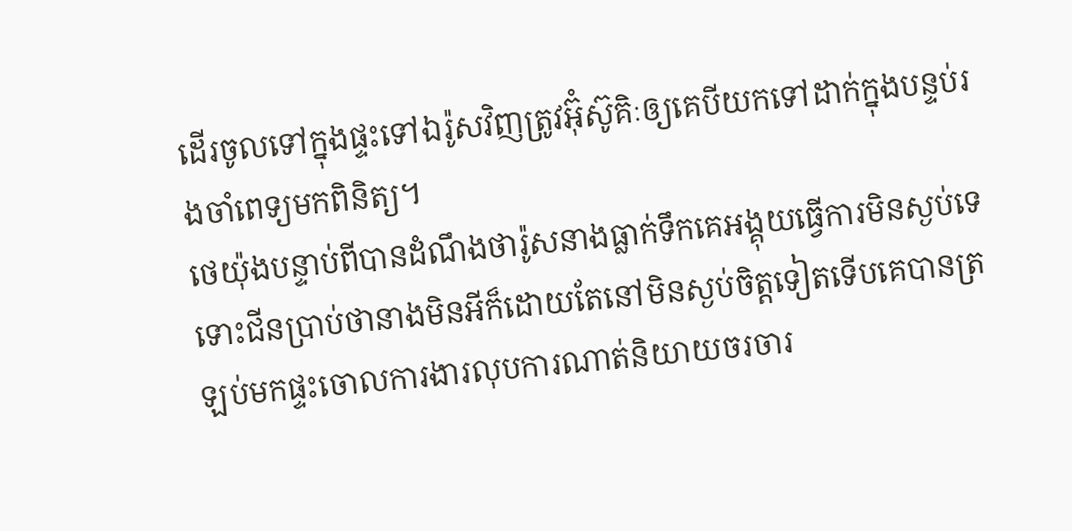ដើរចូលទៅក្នុងផ្ទះទៅឯរ៉ូសវិញត្រូវអ៊ុំស៊ូគិៈឲ្យគេបីយកទៅដាក់ក្នុងបន្ទប់រងចាំពេទ្យមកពិនិត្យ។
ថេយ៉ុងបន្ទាប់ពីបានដំណឹងថារ៉ូសនាងធ្លាក់ទឹកគេអង្គុយធ្វើការមិនស្ងប់ទេទោះជីនប្រាប់ថានាងមិនអីក៏ដោយតែនៅមិនស្ងប់ចិត្តទៀតទើបគេបានត្រឡប់មកផ្ទះចោលការងារលុបការណាត់និយាយចរចារ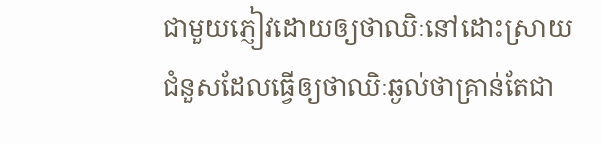ជាមួយភ្ញៀវដោយឲ្យថាឈិៈនៅដោះស្រាយជំនួសដែលធ្វើឲ្យថាឈិៈឆ្ងល់ថាគ្រាន់តែជា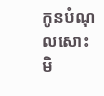កូនបំណុលសោះមិ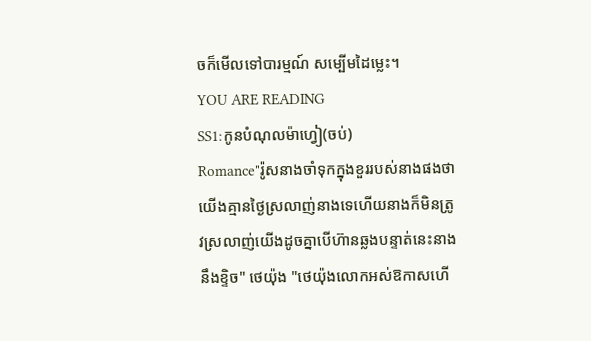ចក៏មើលទៅបារម្មណ៍ សម្បើមដៃម្លេះ។
YOU ARE READING
SS1:កូនបំណុលម៉ាហ្វៀ(ចប់)
Romance"រ៉ូសនាងចាំទុកក្នុងខួររបស់នាងផងថាយើងគ្មានថ្ងៃស្រលាញ់នាងទេហើយនាងក៏មិនត្រូវស្រលាញ់យើងដូចគ្នាបើហ៊ានឆ្លងបន្ទាត់នេះនាងនឹងខ្ទិច" ថេយ៉ុង "ថេយ៉ុងលោកអស់ឱកាសហើ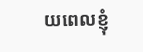យពេលខ្ញុំ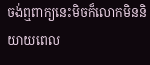ចង់ឮពាក្យនេះមិចក៏លោកមិននិយាយពេល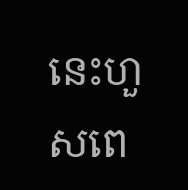នេះហួសពេ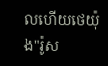លហើយថេយ៉ុង"រ៉ូស